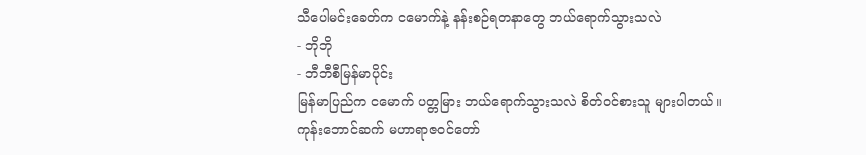သီပေါမင်းခေတ်က ငမောက်နဲ့ နန်းစဉ်ရတနာတွေ ဘယ်ရောက်သွားသလဲ
- ဘိုဘို
- ဘီဘီစီမြန်မာပိုင်း
မြန်မာပြည်က ငမောက် ပတ္တမြား ဘယ်ရောက်သွားသလဲ စိတ်ဝင်စားသူ များပါတယ်။
ကုန်းဘောင်ဆက် မဟာရာဇဝင်တော်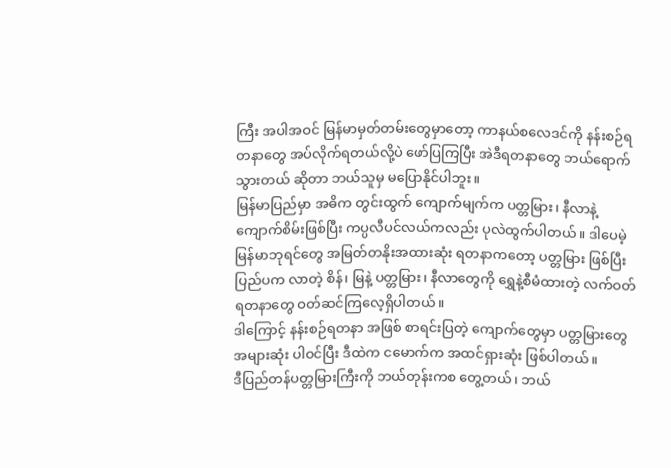ကြီး အပါအဝင် မြန်မာမှတ်တမ်းတွေမှာတော့ ကာနယ်စလေဒင်ကို နန်းစဉ်ရတနာတွေ အပ်လိုက်ရတယ်လို့ပဲ ဖော်ပြကြပြီး အဲဒီရတနာတွေ ဘယ်ရောက်သွားတယ် ဆိုတာ ဘယ်သူမှ မပြောနိုင်ပါဘူး။
မြန်မာပြည်မှာ အဓိက တွင်းထွက် ကျောက်မျက်က ပတ္တမြား၊ နီလာနဲ့ ကျောက်စိမ်းဖြစ်ပြီး ကပ္ပလီပင်လယ်ကလည်း ပုလဲထွက်ပါတယ်။ ဒါပေမဲ့ မြန်မာဘုရင်တွေ အမြတ်တနိုးအထားဆုံး ရတနာကတော့ ပတ္တမြား ဖြစ်ပြီး ပြည်ပက လာတဲ့ စိန်၊ မြနဲ့ ပတ္တမြား၊ နီလာတွေကို ရွှေနဲ့စီမံထားတဲ့ လက်ဝတ်ရတနာတွေ ဝတ်ဆင်ကြလေ့ရှိပါတယ်။
ဒါကြောင့် နန်းစဉ်ရတနာ အဖြစ် စာရင်းပြတဲ့ ကျောက်တွေမှာ ပတ္တမြားတွေ အများဆုံး ပါဝင်ပြီး ဒီထဲက ငမောက်က အထင်ရှားဆုံး ဖြစ်ပါတယ်။
ဒီပြည်တန်ပတ္တမြားကြီးကို ဘယ်တုန်းကစ တွေ့တယ်၊ ဘယ်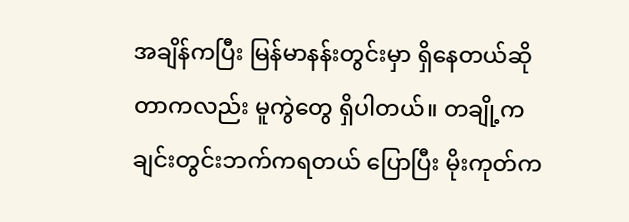အချိန်ကပြီး မြန်မာနန်းတွင်းမှာ ရှိနေတယ်ဆိုတာကလည်း မူကွဲတွေ ရှိပါတယ်။ တချို့က ချင်းတွင်းဘက်ကရတယ် ပြောပြီး မိုးကုတ်က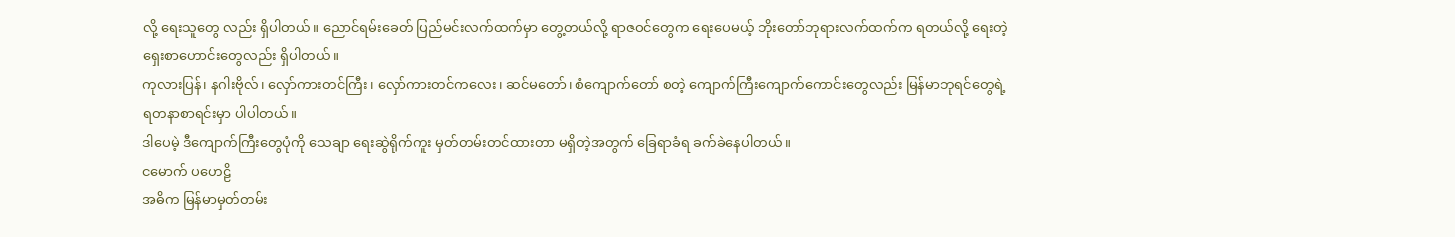လို့ ရေးသူတွေ လည်း ရှိပါတယ်။ ညောင်ရမ်းခေတ် ပြည်မင်းလက်ထက်မှာ တွေ့တယ်လို့ ရာဇဝင်တွေက ရေးပေမယ့် ဘိုးတော်ဘုရားလက်ထက်က ရတယ်လို့ ရေးတဲ့ ရှေးစာဟောင်းတွေလည်း ရှိပါတယ်။
ကုလားပြန်၊ နဂါးဗိုလ်၊ လှော်ကားတင်ကြီး၊ လှော်ကားတင်ကလေး၊ ဆင်မတော်၊ စံကျောက်တော် စတဲ့ ကျောက်ကြီးကျောက်ကောင်းတွေလည်း မြန်မာဘုရင်တွေရဲ့ ရတနာစာရင်းမှာ ပါပါတယ်။
ဒါပေမဲ့ ဒီကျောက်ကြီးတွေပုံကို သေချာ ရေးဆွဲရိုက်ကူး မှတ်တမ်းတင်ထားတာ မရှိတဲ့အတွက် ခြေရာခံရ ခက်ခဲနေပါတယ်။
ငမောက် ပဟေဠိ
အဓိက မြန်မာမှတ်တမ်း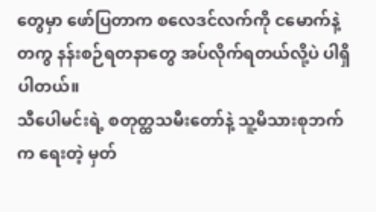တွေမှာ ဖော်ပြတာက စလေဒင်လက်ကို ငမောက်နဲ့ တကွ နန်းစဉ်ရတနာတွေ အပ်လိုက်ရတယ်လို့ပဲ ပါရှိပါတယ်။
သီပေါမင်းရဲ့ စတုတ္ထသမီးတော်နဲ့ သူ့မိသားစုဘက်က ရေးတဲ့ မှတ်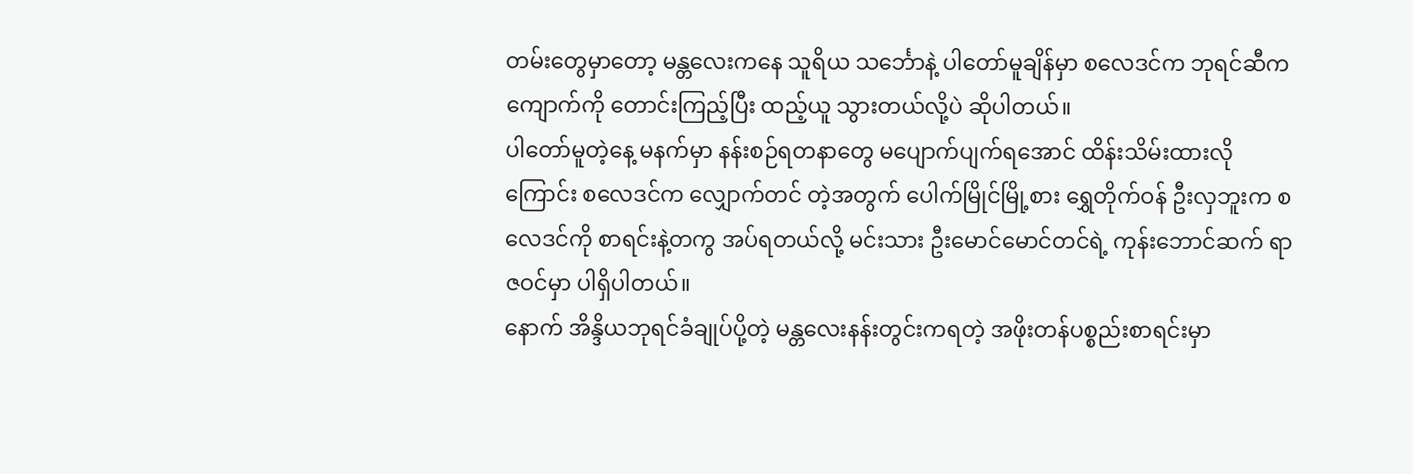တမ်းတွေမှာတော့ မန္တလေးကနေ သူရိယ သင်္ဘောနဲ့ ပါတော်မူချိန်မှာ စလေဒင်က ဘုရင်ဆီက ကျောက်ကို တောင်းကြည့်ပြီး ထည့်ယူ သွားတယ်လို့ပဲ ဆိုပါတယ်။
ပါတော်မူတဲ့နေ့ မနက်မှာ နန်းစဉ်ရတနာတွေ မပျောက်ပျက်ရအောင် ထိန်းသိမ်းထားလိုကြောင်း စလေဒင်က လျှောက်တင် တဲ့အတွက် ပေါက်မြိုင်မြို့စား ရွှေတိုက်ဝန် ဦးလှဘူးက စလေဒင်ကို စာရင်းနဲ့တကွ အပ်ရတယ်လို့ မင်းသား ဦးမောင်မောင်တင်ရဲ့ ကုန်းဘောင်ဆက် ရာဇဝင်မှာ ပါရှိပါတယ်။
နောက် အိန္ဒိယဘုရင်ခံချုပ်ပို့တဲ့ မန္တလေးနန်းတွင်းကရတဲ့ အဖိုးတန်ပစ္စည်းစာရင်းမှာ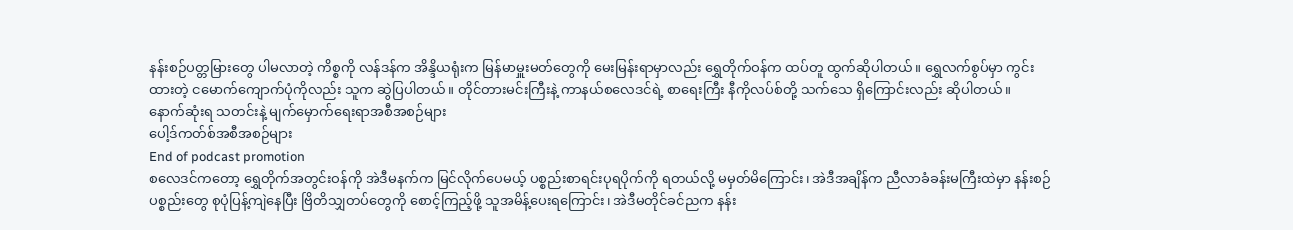နန်းစဉ်ပတ္တမြားတွေ ပါမလာတဲ့ ကိစ္စကို လန်ဒန်က အိန္ဒိယရုံးက မြန်မာမှူးမတ်တွေကို မေးမြန်းရာမှာလည်း ရွှေတိုက်ဝန်က ထပ်တူ ထွက်ဆိုပါတယ်။ ရွှေလက်စွပ်မှာ ကွင်းထားတဲ့ ငမောက်ကျောက်ပုံကိုလည်း သူက ဆွဲပြပါတယ်။ တိုင်တားမင်းကြီးနဲ့ ကာနယ်စလေဒင်ရဲ့ စာရေးကြီး နီကိုလပ်စ်တို့ သက်သေ ရှိကြောင်းလည်း ဆိုပါတယ်။
နောက်ဆုံးရ သတင်းနဲ့ မျက်မှောက်ရေးရာအစီအစဉ်များ
ပေါ့ဒ်ကတ်စ်အစီအစဉ်များ
End of podcast promotion
စလေဒင်ကတော့ ရွှေတိုက်အတွင်းဝန်ကို အဲဒီမနက်က မြင်လိုက်ပေမယ့် ပစ္စည်းစာရင်းပုရပိုက်ကို ရတယ်လို့ မမှတ်မိကြောင်း၊ အဲဒီအချိန်က ညီလာခံခန်းမကြီးထဲမှာ နန်းစဉ်ပစ္စည်းတွေ စုပုံပြန့်ကျဲနေပြီး ဗြိတိသျှတပ်တွေကို စောင့်ကြည့်ဖို့ သူအမိန့်ပေးရကြောင်း၊ အဲဒီမတိုင်ခင်ညက နန်း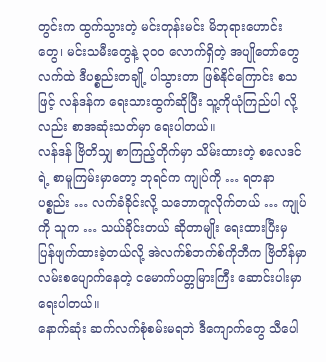တွင်းက ထွက်သွားတဲ့ မင်းတုန်းမင်း မိဘုရားဟောင်းတွေ၊ မင်းသမီးတွေနဲ့ ၃ဝဝ လောက်ရှိတဲ့ အပျိုတော်တွေလက်ထဲ ဒီပစ္စည်းတချို့ ပါသွားတာ ဖြစ်နိုင်ကြောင်း စသဖြင့် လန်ဒန်က ရေးသားထွက်ဆိုပြီး သူ့ကိုယုံကြည်ပါ လို့လည်း စာအဆုံးသတ်မှာ ရေးပါတယ်။
လန်ဒန် ဗြိတိသျှ စာကြည့်တိုက်မှာ သိမ်းထားတဲ့ စလေဒင်ရဲ့ စာမူကြမ်းမှာတော့ ဘုရင်က ကျုပ်ကို … ရတနာ ပစ္စည်း … လက်ခံခိုင်းလို့ သဘောတူလိုက်တယ် … ကျုပ်ကို သူက … သယ်ခိုင်းတယ် ဆိုတာမျိုး ရေးထားပြီးမှ ပြန်ဖျက်ထားခဲ့တယ်လို့ အဲလက်စ်ဘက်စ်ကိုဘီက ဗြိတိန်မှာ လမ်းစပျောက်နေတဲ့ ငမောက်ပတ္တမြားကြီး ဆောင်းပါးမှာ ရေးပါတယ်။
နောက်ဆုံး ဆက်လက်စုံစမ်းမရဘဲ ဒီကျောက်တွေ သီပေါ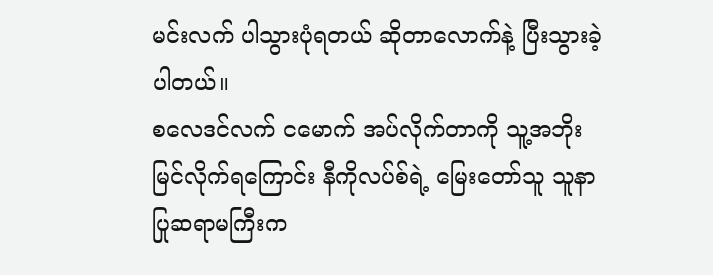မင်းလက် ပါသွားပုံရတယ် ဆိုတာလောက်နဲ့ ပြီးသွားခဲ့ပါတယ်။
စလေဒင်လက် ငမောက် အပ်လိုက်တာကို သူ့အဘိုး မြင်လိုက်ရကြောင်း နီကိုလပ်စ်ရဲ့ မြေးတော်သူ သူနာပြုဆရာမကြီးက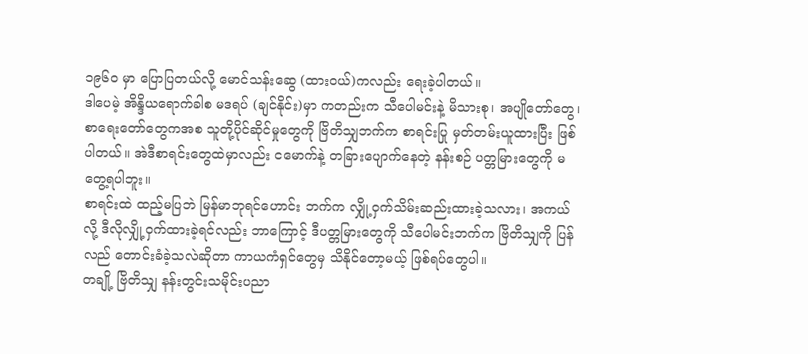၁၉၆ဝ မှာ ပြောပြတယ်လို့ မောင်သန်းဆွေ (ထားဝယ်)ကလည်း ရေးခဲ့ပါတယ်။
ဒါပေမဲ့ အိန္ဒိယရောက်ခါစ မဒရပ် (ချင်နိုင်း)မှာ ကတည်းက သီပေါမင်းနဲ့ မိသားစု၊ အပျိုတော်တွေ၊ စာရေးတော်တွေကအစ သူတို့ပိုင်ဆိုင်မှုတွေကို ဗြိတိသျှဘက်က စာရင်းပြု မှတ်တမ်းယူထားပြီး ဖြစ်ပါတယ်။ အဲဒီစာရင်းတွေထဲမှာလည်း ငမောက်နဲ့ တခြားပျောက်နေတဲ့ နန်းစဉ် ပတ္တမြားတွေကို မတွေ့ရပါဘူး။
စာရင်းထဲ ထည့်မပြဘဲ မြန်မာဘုရင်ဟောင်း ဘက်က လျှို့ဝှက်သိမ်းဆည်းထားခဲ့သလား၊ အကယ်လို့ ဒီလိုလျှို့ဝှက်ထားခဲ့ရင်လည်း ဘာကြောင့် ဒီပတ္တမြားတွေကို သီပေါမင်းဘက်က ဗြိတိသျှကို ပြန်လည် တောင်းခံခဲ့သလဲဆိုတာ ကာယကံရှင်တွေမှ သိနိုင်တော့မယ့် ဖြစ်ရပ်တွေပါ။
တချို့ ဗြိတိသျှ နန်းတွင်းသမိုင်းပညာ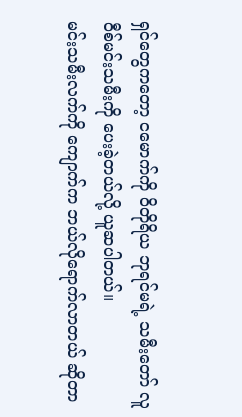ရှင်တွေကတော့ ငမောက်ကို ဝိတိုရိယ ဘုရင်မရဲ့ သမီးတော် လူဝီစ်မင်းသမီးကို ပေးခဲ့တယ်လို့ ယူဆပါတယ်။
မင်းသမီးလက်ကို ကျောက်က ဘယ်လိုရောက်လာတယ် ဆိုတာ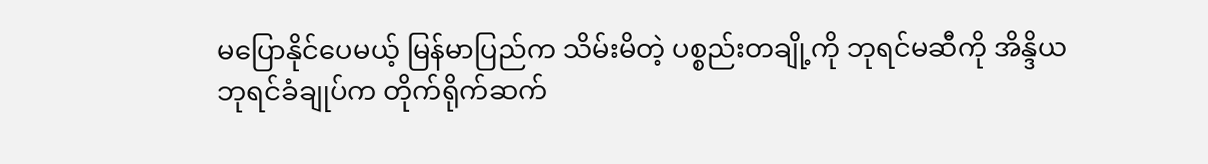မပြောနိုင်ပေမယ့် မြန်မာပြည်က သိမ်းမိတဲ့ ပစ္စည်းတချို့ကို ဘုရင်မဆီကို အိန္ဒိယ ဘုရင်ခံချုပ်က တိုက်ရိုက်ဆက်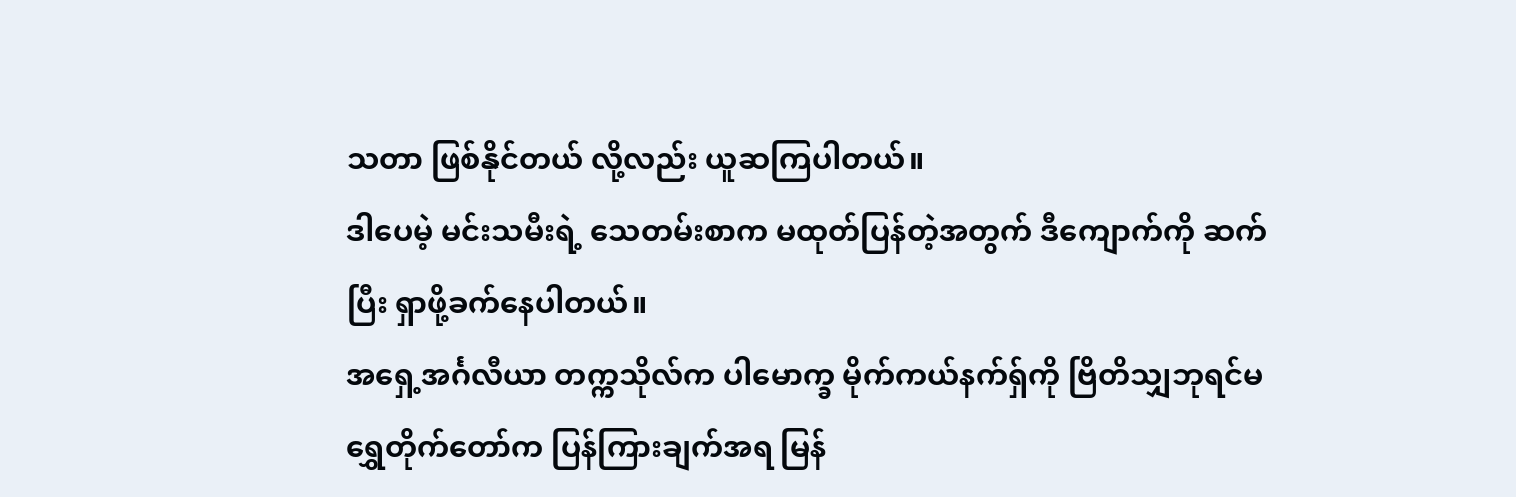သတာ ဖြစ်နိုင်တယ် လို့လည်း ယူဆကြပါတယ်။
ဒါပေမဲ့ မင်းသမီးရဲ့ သေတမ်းစာက မထုတ်ပြန်တဲ့အတွက် ဒီကျောက်ကို ဆက်ပြီး ရှာဖို့ခက်နေပါတယ်။
အရှေ့အင်္ဂလီယာ တက္ကသိုလ်က ပါမောက္ခ မိုက်ကယ်နက်ရှ်ကို ဗြိတိသျှဘုရင်မ ရွှေတိုက်တော်က ပြန်ကြားချက်အရ မြန်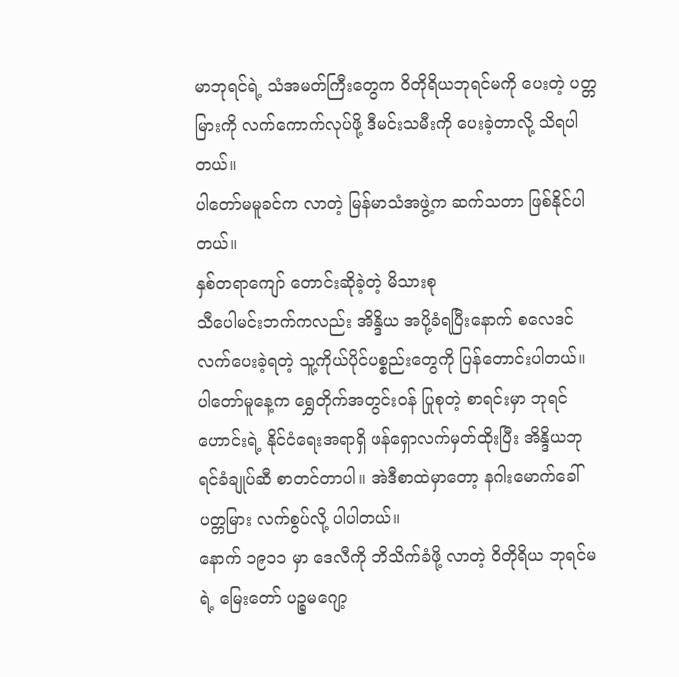မာဘုရင်ရဲ့ သံအမတ်ကြီးတွေက ဝိတိုရိယဘုရင်မကို ပေးတဲ့ ပတ္တမြားကို လက်ကောက်လုပ်ဖို့ ဒီမင်းသမီးကို ပေးခဲ့တာလို့ သိရပါတယ်။
ပါတော်မမူခင်က လာတဲ့ မြန်မာသံအဖွဲ့က ဆက်သတာ ဖြစ်နိုင်ပါတယ်။
နှစ်တရာကျော် တောင်းဆိုခဲ့တဲ့ မိသားစု
သီပေါမင်းဘက်ကလည်း အိန္ဒိယ အပို့ခံရပြီးနောက် စလေဒင်လက်ပေးခဲ့ရတဲ့ သူ့ကိုယ်ပိုင်ပစ္စည်းတွေကို ပြန်တောင်းပါတယ်။
ပါတော်မူနေ့က ရွှေတိုက်အတွင်းဝန် ပြုစုတဲ့ စာရင်းမှာ ဘုရင်ဟောင်းရဲ့ နိုင်ငံရေးအရာရှိ ဖန်ရှောလက်မှတ်ထိုးပြီး အိန္ဒိယဘုရင်ခံချုပ်ဆီ စာတင်တာပါ။ အဲဒီစာထဲမှာတော့ နဂါးမောက်ခေါ် ပတ္တမြား လက်စွပ်လို့ ပါပါတယ်။
နောက် ၁၉၁၁ မှာ ဒေလီကို ဘိသိက်ခံဖို့ လာတဲ့ ဝိတိုရိယ ဘုရင်မရဲ့ မြေးတော် ပဉ္စမဂျော့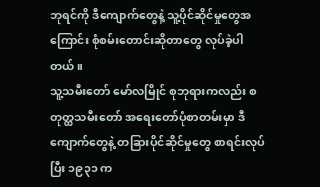ဘုရင်ကို ဒီကျောက်တွေနဲ့ သူ့ပိုင်ဆိုင်မှုတွေအကြောင်း စုံစမ်းတောင်းဆိုတာတွေ လုပ်ခဲ့ပါတယ်။
သူ့သမီးတော် မော်လမြိုင် စုဘုရားကလည်း စတုတ္ထသမီးတော် အရေးတော်ပုံစာတမ်းမှာ ဒီကျောက်တွေနဲ့ တခြားပိုင်ဆိုင်မှုတွေ စာရင်းလုပ်ပြီး ၁၉၃၁ က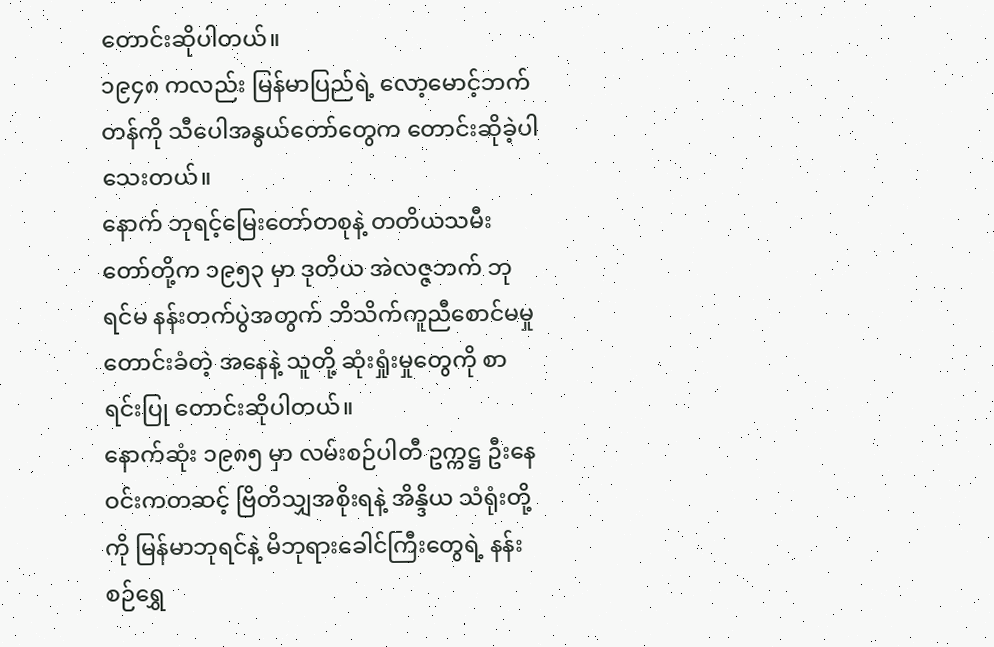တောင်းဆိုပါတယ်။
၁၉၄၈ ကလည်း မြန်မာပြည်ရဲ့ လော့မောင့်ဘက်တန်ကို သီပေါအနွယ်တော်တွေက တောင်းဆိုခဲ့ပါသေးတယ်။
နောက် ဘုရင့်မြေးတော်တစုနဲ့ တတိယသမီးတော်တို့က ၁၉၅၃ မှာ ဒုတိယ အဲလဇ္ဇဘက် ဘုရင်မ နန်းတက်ပွဲအတွက် ဘိသိက်ကူညီစောင်မမှု တောင်းခံတဲ့ အနေနဲ့ သူတို့ ဆုံးရှုံးမှုတွေကို စာရင်းပြု တောင်းဆိုပါတယ်။
နောက်ဆုံး ၁၉၈၅ မှာ လမ်းစဉ်ပါတီ ဥက္ကဋ္ဌ ဦးနေဝင်းကတဆင့် ဗြိတိသျှအစိုးရနဲ့ အိန္ဒိယ သံရုံးတို့ကို မြန်မာဘုရင်နဲ့ မိဘုရားခေါင်ကြီးတွေရဲ့ နန်းစဉ်ရွှေ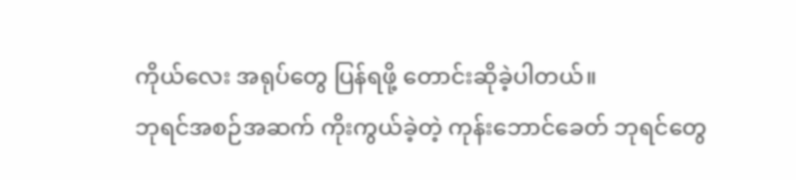ကိုယ်လေး အရုပ်တွေ ပြန်ရဖို့ တောင်းဆိုခဲ့ပါတယ်။
ဘုရင်အစဉ်အဆက် ကိုးကွယ်ခဲ့တဲ့ ကုန်းဘောင်ခေတ် ဘုရင်တွေ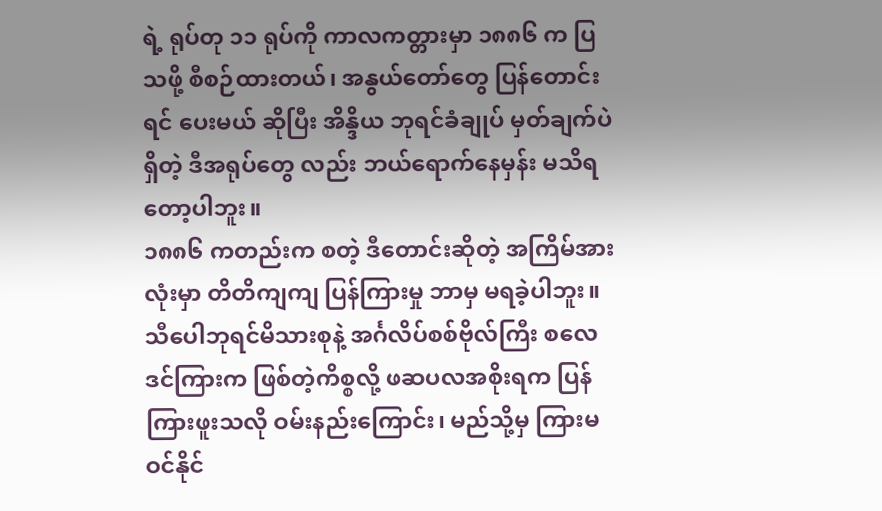ရဲ့ ရုပ်တု ၁၁ ရုပ်ကို ကာလကတ္တားမှာ ၁၈၈၆ က ပြသဖို့ စီစဉ်ထားတယ်၊ အနွယ်တော်တွေ ပြန်တောင်းရင် ပေးမယ် ဆိုပြီး အိန္ဒိယ ဘုရင်ခံချုပ် မှတ်ချက်ပဲ ရှိတဲ့ ဒီအရုပ်တွေ လည်း ဘယ်ရောက်နေမှန်း မသိရတော့ပါဘူး။
၁၈၈၆ ကတည်းက စတဲ့ ဒီတောင်းဆိုတဲ့ အကြိမ်အားလုံးမှာ တိတိကျကျ ပြန်ကြားမှု ဘာမှ မရခဲ့ပါဘူး။
သီပေါဘုရင်မိသားစုနဲ့ အင်္ဂလိပ်စစ်ဗိုလ်ကြီး စလေဒင်ကြားက ဖြစ်တဲ့ကိစ္စလို့ ဖဆပလအစိုးရက ပြန်ကြားဖူးသလို ဝမ်းနည်းကြောင်း၊ မည်သို့မှ ကြားမဝင်နိုင်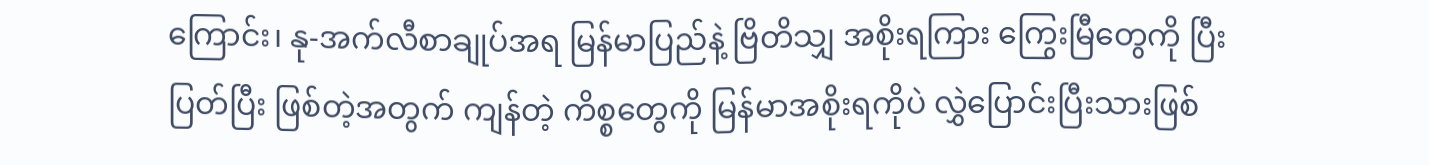ကြောင်း၊ နု-အက်လီစာချုပ်အရ မြန်မာပြည်နဲ့ ဗြိတိသျှ အစိုးရကြား ကြွေးမြီတွေကို ပြီးပြတ်ပြီး ဖြစ်တဲ့အတွက် ကျန်တဲ့ ကိစ္စတွေကို မြန်မာအစိုးရကိုပဲ လွှဲပြောင်းပြီးသားဖြစ်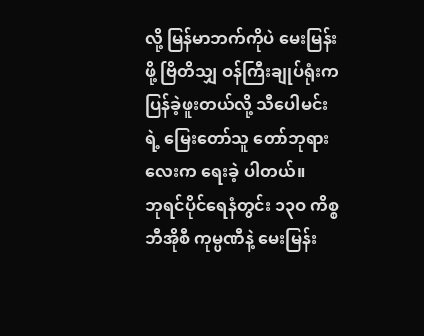လို့ မြန်မာဘက်ကိုပဲ မေးမြန်းဖို့ ဗြိတိသျှ ဝန်ကြီးချုပ်ရုံးက ပြန်ခဲ့ဖူးတယ်လို့ သီပေါမင်းရဲ့ မြေးတော်သူ တော်ဘုရားလေးက ရေးခဲ့ ပါတယ်။
ဘုရင်ပိုင်ရေနံတွင်း ၁၃ဝ ကိစ္စ ဘီအိုစီ ကုမ္ပဏီနဲ့ မေးမြန်း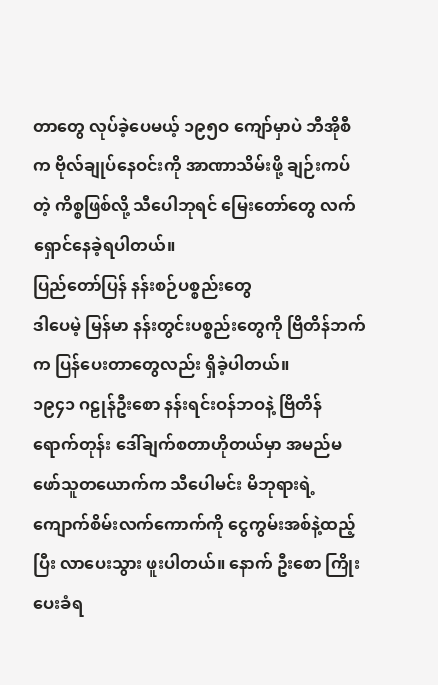တာတွေ လုပ်ခဲ့ပေမယ့် ၁၉၅ဝ ကျော်မှာပဲ ဘီအိုစီက ဗိုလ်ချုပ်နေဝင်းကို အာဏာသိမ်းဖို့ ချဉ်းကပ်တဲ့ ကိစ္စဖြစ်လို့ သီပေါဘုရင် မြေးတော်တွေ လက်ရှောင်နေခဲ့ရပါတယ်။
ပြည်တော်ပြန် နန်းစဉ်ပစ္စည်းတွေ
ဒါပေမဲ့ မြန်မာ နန်းတွင်းပစ္စည်းတွေကို ဗြိတိန်ဘက်က ပြန်ပေးတာတွေလည်း ရှိခဲ့ပါတယ်။
၁၉၄၁ ဂဠုန်ဦးစော နန်းရင်းဝန်ဘဝနဲ့ ဗြိတိန်ရောက်တုန်း ဒေါ်ချက်စတာဟိုတယ်မှာ အမည်မဖော်သူတယောက်က သီပေါမင်း မိဘုရားရဲ့ ကျောက်စိမ်းလက်ကောက်ကို ငွေကွမ်းအစ်နဲ့ထည့်ပြီး လာပေးသွား ဖူးပါတယ်။ နောက် ဦးစော ကြိုးပေးခံရ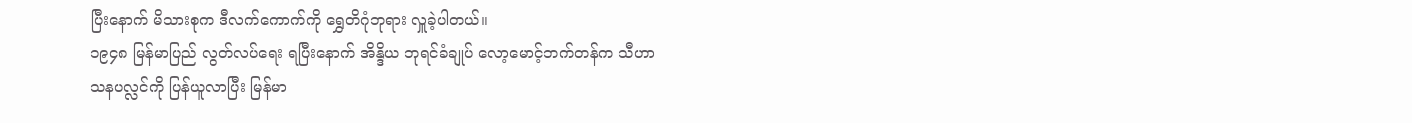ပြီးနောက် မိသားစုက ဒီလက်ကောက်ကို ရွှေတိဂုံဘုရား လှူခဲ့ပါတယ်။
၁၉၄၈ မြန်မာပြည် လွတ်လပ်ရေး ရပြီးနောက် အိန္ဒိယ ဘုရင်ခံချုပ် လော့မောင့်ဘက်တန်က သီဟာသနပလ္လင်ကို ပြန်ယူလာပြီး မြန်မာ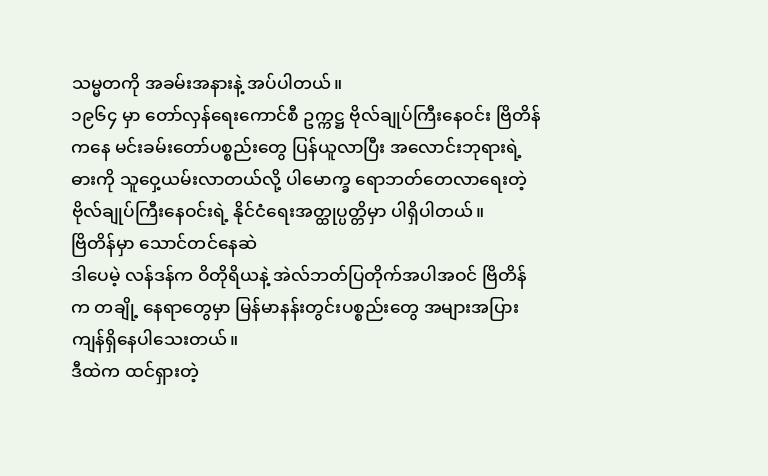သမ္မတကို အခမ်းအနားနဲ့ အပ်ပါတယ်။
၁၉၆၄ မှာ တော်လှန်ရေးကောင်စီ ဥက္ကဋ္ဌ ဗိုလ်ချုပ်ကြီးနေဝင်း ဗြိတိန်ကနေ မင်းခမ်းတော်ပစ္စည်းတွေ ပြန်ယူလာပြီး အလောင်းဘုရားရဲ့ ဓားကို သူဝှေ့ယမ်းလာတယ်လို့ ပါမောက္ခ ရောဘတ်တေလာရေးတဲ့ ဗိုလ်ချုပ်ကြီးနေဝင်းရဲ့ နိုင်ငံရေးအတ္ထုပ္ပတ္တိမှာ ပါရှိပါတယ်။
ဗြိတိန်မှာ သောင်တင်နေဆဲ
ဒါပေမဲ့ လန်ဒန်က ဝိတိုရိယနဲ့ အဲလ်ဘတ်ပြတိုက်အပါအဝင် ဗြိတိန်က တချို့ နေရာတွေမှာ မြန်မာနန်းတွင်းပစ္စည်းတွေ အများအပြား ကျန်ရှိနေပါသေးတယ်။
ဒီထဲက ထင်ရှားတဲ့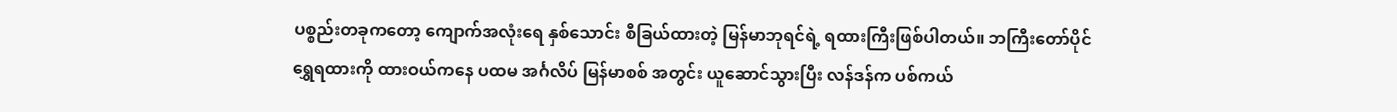ပစ္စည်းတခုကတော့ ကျောက်အလုံးရေ နှစ်သောင်း စီခြယ်ထားတဲ့ မြန်မာဘုရင်ရဲ့ ရထားကြီးဖြစ်ပါတယ်။ ဘကြီးတော်ပိုင် ရွှေရထားကို ထားဝယ်ကနေ ပထမ အင်္ဂလိပ် မြန်မာစစ် အတွင်း ယူဆောင်သွားပြီး လန်ဒန်က ပစ်ကယ်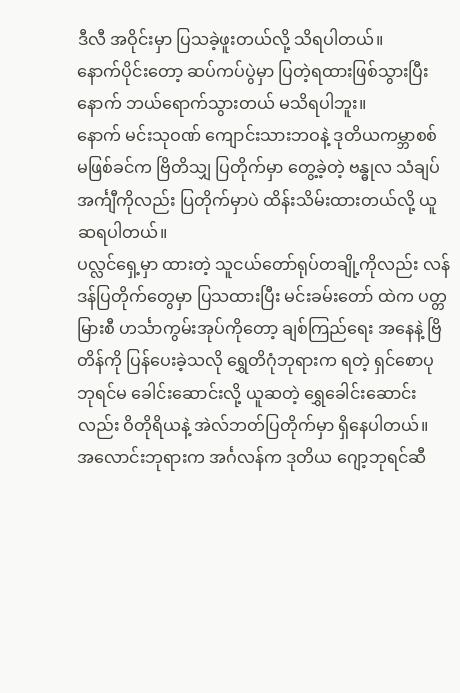ဒီလီ အဝိုင်းမှာ ပြသခဲ့ဖူးတယ်လို့ သိရပါတယ်။
နောက်ပိုင်းတော့ ဆပ်ကပ်ပွဲမှာ ပြတဲ့ရထားဖြစ်သွားပြီးနောက် ဘယ်ရောက်သွားတယ် မသိရပါဘူး။
နောက် မင်းသုဝဏ် ကျောင်းသားဘဝနဲ့ ဒုတိယကမ္ဘာစစ် မဖြစ်ခင်က ဗြိတိသျှ ပြတိုက်မှာ တွေ့ခဲ့တဲ့ ဗန္ဓုလ သံချပ်အင်္ကျီကိုလည်း ပြတိုက်မှာပဲ ထိန်းသိမ်းထားတယ်လို့ ယူဆရပါတယ်။
ပလ္လင်ရှေ့မှာ ထားတဲ့ သူငယ်တော်ရုပ်တချို့ကိုလည်း လန်ဒန်ပြတိုက်တွေမှာ ပြသထားပြီး မင်းခမ်းတော် ထဲက ပတ္တမြားစီ ဟင်္သာကွမ်းအုပ်ကိုတော့ ချစ်ကြည်ရေး အနေနဲ့ ဗြိတိန်ကို ပြန်ပေးခဲ့သလို ရွှေတိဂုံဘုရားက ရတဲ့ ရှင်စောပုဘုရင်မ ခေါင်းဆောင်းလို့ ယူဆတဲ့ ရွှေခေါင်းဆောင်းလည်း ဝိတိုရိယနဲ့ အဲလ်ဘတ်ပြတိုက်မှာ ရှိနေပါတယ်။
အလောင်းဘုရားက အင်္ဂလန်က ဒုတိယ ဂျော့ဘုရင်ဆီ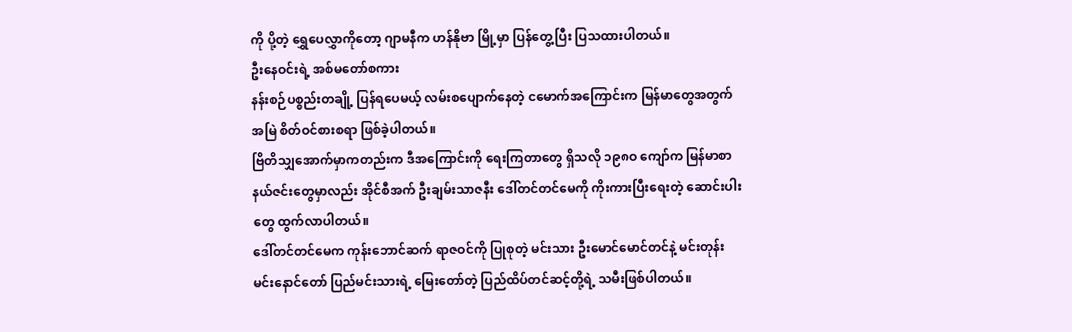ကို ပို့တဲ့ ရွှေပေလွှာကိုတော့ ဂျာမနီက ဟန်နိုဗာ မြို့မှာ ပြန်တွေ့ပြီး ပြသထားပါတယ်။
ဦးနေဝင်းရဲ့ အစ်မတော်စကား
နန်းစဉ်ပစ္စည်းတချို့ ပြန်ရပေမယ့် လမ်းစပျောက်နေတဲ့ ငမောက်အကြောင်းက မြန်မာတွေအတွက် အမြဲ စိတ်ဝင်စားစရာ ဖြစ်ခဲ့ပါတယ်။
ဗြိတိသျှအောက်မှာကတည်းက ဒီအကြောင်းကို ရေးကြတာတွေ ရှိသလို ၁၉၈ဝ ကျော်က မြန်မာစာနယ်ဇင်းတွေမှာလည်း အိုင်စီအက် ဦးချမ်းသာဇနီး ဒေါ်တင်တင်မေကို ကိုးကားပြီးရေးတဲ့ ဆောင်းပါးတွေ ထွက်လာပါတယ်။
ဒေါ်တင်တင်မေက ကုန်းဘောင်ဆက် ရာဇဝင်ကို ပြုစုတဲ့ မင်းသား ဦးမောင်မောင်တင်နဲ့ မင်းတုန်းမင်းနောင်တော် ပြည်မင်းသားရဲ့ မြေးတော်တဲ့ ပြည်ထိပ်တင်ဆင့်တို့ရဲ့ သမီးဖြစ်ပါတယ်။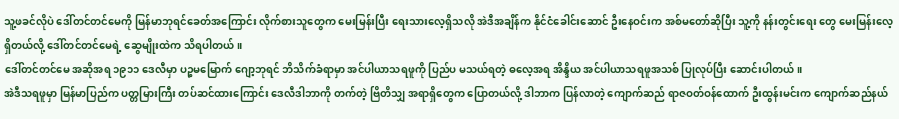သူ့ဖခင်လိုပဲ ဒေါ်တင်တင်မေကို မြန်မာဘုရင်ခေတ်အကြောင်း လိုက်စားသူတွေက မေးမြန်းပြီး ရေးသားလေ့ရှိသလို အဲဒီအချိန်က နိုင်ငံခေါင်းဆောင် ဦးနေဝင်းက အစ်မတော်ဆိုပြီး သူ့ကို နန်းတွင်းရေး တွေ မေးမြန်းလေ့ရှိတယ်လို့ ဒေါ်တင်တင်မေရဲ့ ဆွေမျိုးထဲက သိရပါတယ်။
ဒေါ်တင်တင်မေ အဆိုအရ ၁၉၁၁ ဒေလီမှာ ပဉ္စမမြောက် ဂျော့ဘုရင် ဘိသိက်ခံရာမှာ အင်ပါယာသရဖူကို ပြည်ပ မသယ်ရတဲ့ ဓလေ့အရ အိန္ဒိယ အင်ပါယာသရဖူအသစ် ပြုလုပ်ပြီး ဆောင်းပါတယ်။
အဲဒီသရဖူမှာ မြန်မာပြည်က ပတ္တမြားကြီး တပ်ဆင်ထားကြောင်း ဒေလီဒါဘာကို တက်တဲ့ ဗြိတိသျှ အရာရှိတွေက ပြောတယ်လို့ ဒါဘာက ပြန်လာတဲ့ ကျောက်ဆည် ရာဇဝတ်ဝန်ထောက် ဦးထွန်းမင်းက ကျောက်ဆည်နယ်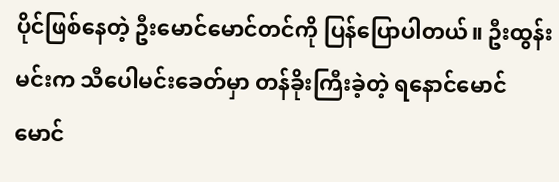ပိုင်ဖြစ်နေတဲ့ ဦးမောင်မောင်တင်ကို ပြန်ပြောပါတယ်။ ဦးထွန်းမင်းက သီပေါမင်းခေတ်မှာ တန်ခိုးကြီးခဲ့တဲ့ ရနောင်မောင်မောင်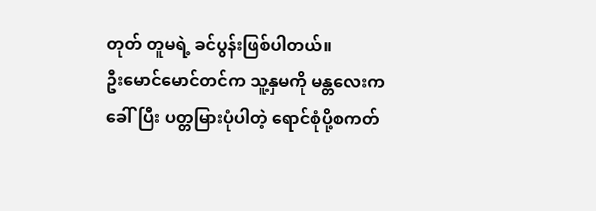တုတ် တူမရဲ့ ခင်ပွန်းဖြစ်ပါတယ်။
ဦးမောင်မောင်တင်က သူ့နှမကို မန္တလေးက ခေါ်ပြီး ပတ္တမြားပုံပါတဲ့ ရောင်စုံပို့စကတ်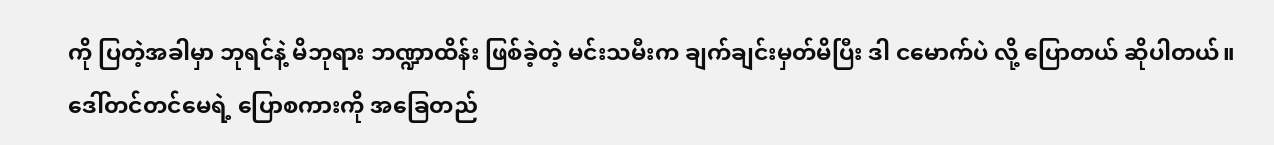ကို ပြတဲ့အခါမှာ ဘုရင်နဲ့ မိဘုရား ဘဏ္ဍာထိန်း ဖြစ်ခဲ့တဲ့ မင်းသမီးက ချက်ချင်းမှတ်မိပြီး ဒါ ငမောက်ပဲ လို့ ပြောတယ် ဆိုပါတယ်။
ဒေါ်တင်တင်မေရဲ့ ပြောစကားကို အခြေတည်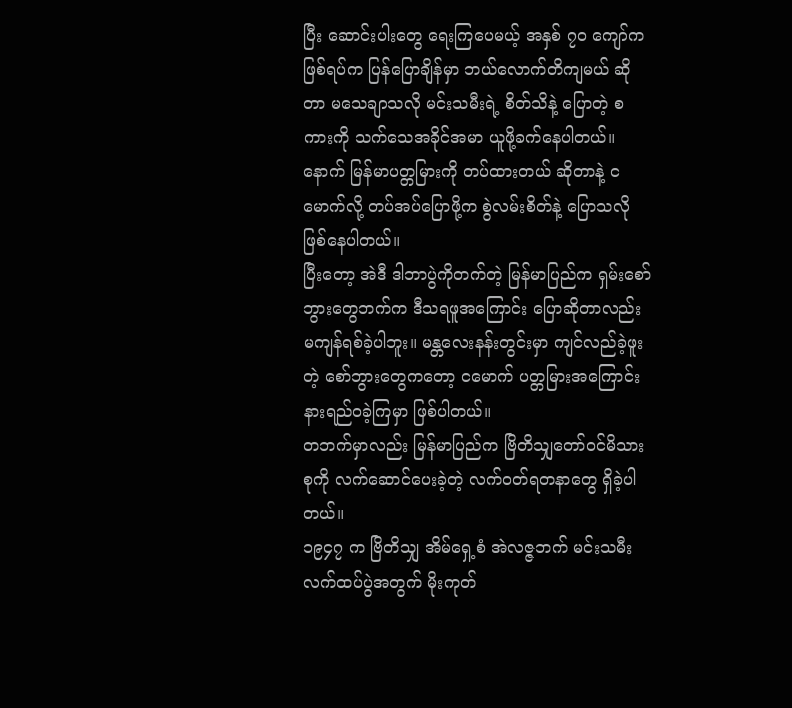ပြီး ဆောင်းပါးတွေ ရေးကြပေမယ့် အနှစ် ၇ဝ ကျော်က ဖြစ်ရပ်က ပြန်ပြောချိန်မှာ ဘယ်လောက်တိကျမယ် ဆိုတာ မသေချာသလို မင်းသမီးရဲ့ စိတ်သိနဲ့ ပြောတဲ့ စကားကို သက်သေအခိုင်အမာ ယူဖို့ခက်နေပါတယ်။
နောက် မြန်မာပတ္တမြားကို တပ်ထားတယ် ဆိုတာနဲ့ ငမောက်လို့ တပ်အပ်ပြောဖို့က စွဲလမ်းစိတ်နဲ့ ပြောသလို ဖြစ်နေပါတယ်။
ပြီးတော့ အဲဒီ ဒါဘာပွဲကိုတက်တဲ့ မြန်မာပြည်က ရှမ်းစော်ဘွားတွေဘက်က ဒီသရဖူအကြောင်း ပြောဆိုတာလည်း မကျန်ရစ်ခဲ့ပါဘူး။ မန္တလေးနန်းတွင်းမှာ ကျင်လည်ခဲ့ဖူးတဲ့ စော်ဘွားတွေကတော့ ငမောက် ပတ္တမြားအကြောင်း နားရည်ဝခဲ့ကြမှာ ဖြစ်ပါတယ်။
တဘက်မှာလည်း မြန်မာပြည်က ဗြိတိသျှတော်ဝင်မိသားစုကို လက်ဆောင်ပေးခဲ့တဲ့ လက်ဝတ်ရတနာတွေ ရှိခဲ့ပါတယ်။
၁၉၄၇ က ဗြိတိသျှ အိမ်ရှေ့စံ အဲလဇ္ဇဘက် မင်းသမီး လက်ထပ်ပွဲအတွက် မိုးကုတ်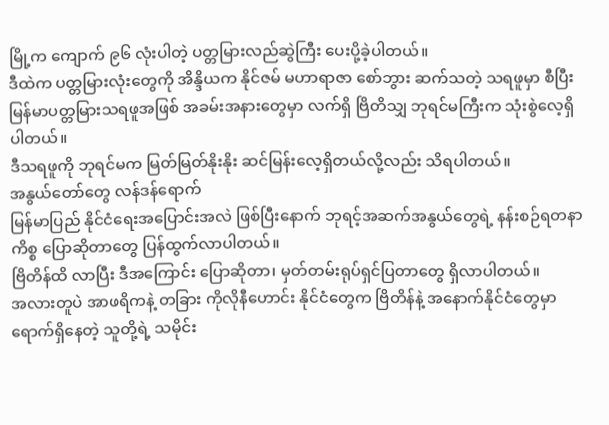မြို့က ကျောက် ၉၆ လုံးပါတဲ့ ပတ္တမြားလည်ဆွဲကြီး ပေးပို့ခဲ့ပါတယ်။
ဒီထဲက ပတ္တမြားလုံးတွေကို အိန္ဒိယက နိုင်ဇမ် မဟာရာဇာ စော်ဘွား ဆက်သတဲ့ သရဖူမှာ စီပြီး မြန်မာပတ္တမြားသရဖူအဖြစ် အခမ်းအနားတွေမှာ လက်ရှိ ဗြိတိသျှ ဘုရင်မကြီးက သုံးစွဲလေ့ရှိပါတယ်။
ဒီသရဖူကို ဘုရင်မက မြတ်မြတ်နိုးနိုး ဆင်မြန်းလေ့ရှိတယ်လို့လည်း သိရပါတယ်။
အနွယ်တော်တွေ လန်ဒန်ရောက်
မြန်မာပြည် နိုင်ငံရေးအပြောင်းအလဲ ဖြစ်ပြီးနောက် ဘုရင့်အဆက်အနွယ်တွေရဲ့ နန်းစဉ်ရတနာ ကိစ္စ ပြောဆိုတာတွေ ပြန်ထွက်လာပါတယ်။
ဗြိတိန်ထိ လာပြီး ဒီအကြောင်း ပြောဆိုတာ၊ မှတ်တမ်းရုပ်ရှင်ပြတာတွေ ရှိလာပါတယ်။
အလားတူပဲ အာဖရိကနဲ့ တခြား ကိုလိုနီဟောင်း နိုင်ငံတွေက ဗြိတိန်နဲ့ အနောက်နိုင်ငံတွေမှာ ရောက်ရှိနေတဲ့ သူတို့ရဲ့ သမိုင်း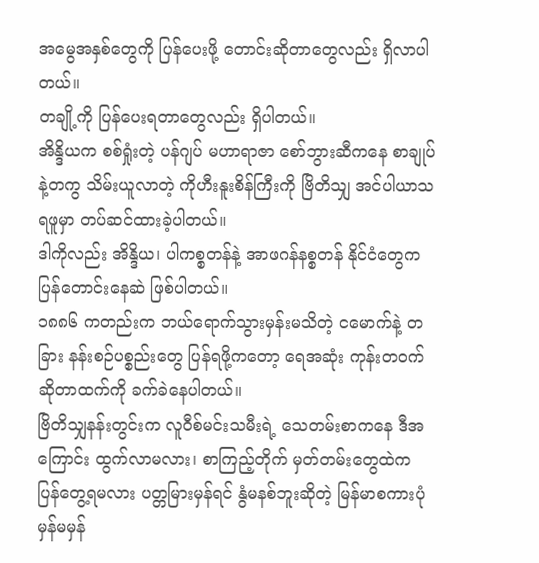အမွေအနှစ်တွေကို ပြန်ပေးဖို့ တောင်းဆိုတာတွေလည်း ရှိလာပါတယ်။
တချို့ကို ပြန်ပေးရတာတွေလည်း ရှိပါတယ်။
အိန္ဒိယက စစ်ရှုံးတဲ့ ပန်ဂျပ် မဟာရာဇာ စော်ဘွားဆီကနေ စာချုပ်နဲ့တကွ သိမ်းယူလာတဲ့ ကိုဟီးနူးစိန်ကြီးကို ဗြိတိသျှ အင်ပါယာသရဖူမှာ တပ်ဆင်ထားခဲ့ပါတယ်။
ဒါကိုလည်း အိန္ဒိယ၊ ပါကစ္စတန်နဲ့ အာဖဂန်နစ္စတန် နိုင်ငံတွေက ပြန်တောင်းနေဆဲ ဖြစ်ပါတယ်။
၁၈၈၆ ကတည်းက ဘယ်ရောက်သွားမှန်းမသိတဲ့ ငမောက်နဲ့ တခြား နန်းစဉ်ပစ္စည်းတွေ ပြန်ရဖို့ကတော့ ရေအဆုံး ကုန်းတဝက်ဆိုတာထက်ကို ခက်ခဲနေပါတယ်။
ဗြိတိသျှနန်းတွင်းက လူဝီစ်မင်းသမီးရဲ့ သေတမ်းစာကနေ ဒီအကြောင်း ထွက်လာမလား၊ စာကြည့်တိုက် မှတ်တမ်းတွေထဲက ပြန်တွေ့ရမလား ပတ္တမြားမှန်ရင် နွံမနစ်ဘူးဆိုတဲ့ မြန်မာစကားပုံ မှန်မမှန်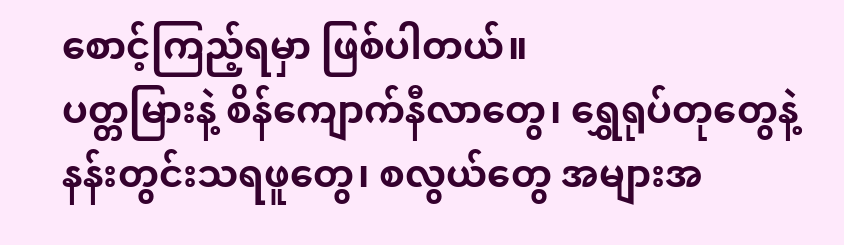စောင့်ကြည့်ရမှာ ဖြစ်ပါတယ်။
ပတ္တမြားနဲ့ စိန်ကျောက်နီလာတွေ၊ ရွှေရုပ်တုတွေနဲ့ နန်းတွင်းသရဖူတွေ၊ စလွယ်တွေ အများအ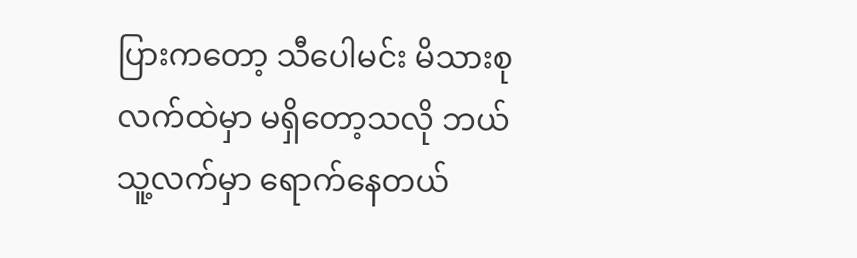ပြားကတော့ သီပေါမင်း မိသားစုလက်ထဲမှာ မရှိတော့သလို ဘယ်သူ့လက်မှာ ရောက်နေတယ်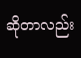ဆိုတာလည်း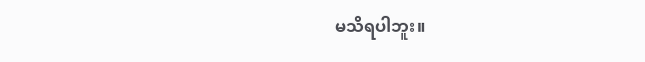မသိရပါဘူး။